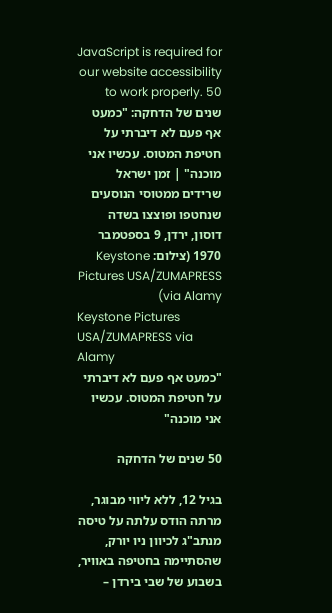JavaScript is required for our website accessibility to work properly. 50 שנים של הדחקה: "כמעט אף פעם לא דיברתי על חטיפת המטוס. עכשיו אני מוכנה" | זמן ישראל
שרידים ממטוסי הנוסעים שנחטפו ופוצצו בשדה דוסון, ירדן, 9 בספטמבר 1970 (צילום: Keystone Pictures USA/ZUMAPRESS via Alamy)
Keystone Pictures USA/ZUMAPRESS via Alamy
"כמעט אף פעם לא דיברתי על חטיפת המטוס. עכשיו אני מוכנה"

50 שנים של הדחקה

בגיל 12, ללא ליווי מבוגר, מרתה הודס עלתה על טיסה מנתב"ג לכיוון ניו יורק, שהסתיימה בחטיפה באוויר, בשבוע של שבי בירדן –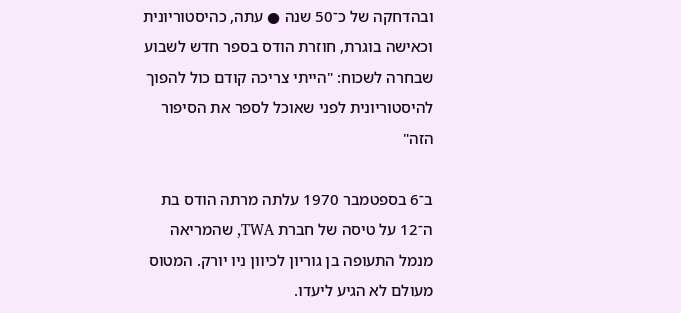ובהדחקה של כ־50 שנה ● עתה, כהיסטוריונית וכאישה בוגרת, חוזרת הודס בספר חדש לשבוע שבחרה לשכוח: "הייתי צריכה קודם כול להפוך להיסטוריונית לפני שאוכל לספר את הסיפור הזה"

ב־6 בספטמבר 1970 עלתה מרתה הודס בת ה־12 על טיסה של חברת TWA, שהמריאה מנמל התעופה בן גוריון לכיוון ניו יורק. המטוס מעולם לא הגיע ליעדו.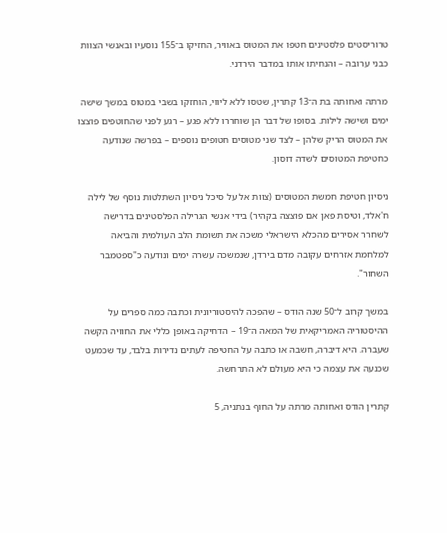טרוריסטים פלסטינים חטפו את המטוס באוויר, החזיקו ב־155 נוסעיו ובאנשי הצוות כבני ערובה – והנחיתו אותו במדבר הירדני.

מרתה ואחותה בת ה־13 קתרין, שטסו ללא ליווי, הוחזקו בשבי במטוס במשך שישה ימים ושישה לילות. בסופו של דבר הן שוחררו ללא פגע – רגע לפני שהחוטפים פוצצו את המטוס הריק שלהן – לצד שני מטוסים חטופים נוספים – בפרשה שנודעה כחטיפת המטוסים לשדה דוסון.

ניסיון חטיפת חמשת המטוסים (צוות אל על סיכל ניסיון השתלטות נוסף של לילה ח'אלד, וטיסת פאן אם פוצצה בקהיר) בידי אנשי הגרילה הפלסטינים בדרישה לשחרר אסירים מהכלא הישראלי משכה את תשומת הלב העולמית והביאה למלחמת אזרחים עקובה מדם בירדן, שנמשכה עשרה ימים ונודעה כ"ספטמבר השחור".

במשך קרוב ל־50 שנה הודס – שהפכה להיסטוריונית וכתבה כמה ספרים על ההיסטוריה האמריקאית של המאה ה־19 – הדחיקה באופן כללי את החוויה הקשה שעברה. היא דיברה, חשבה או כתבה על החטיפה לעתים נדירות בלבד, עד שכמעט שכנעה את עצמה כי היא מעולם לא התרחשה.

קתרין הודס ואחותה מרתה על החוף בנתניה, 5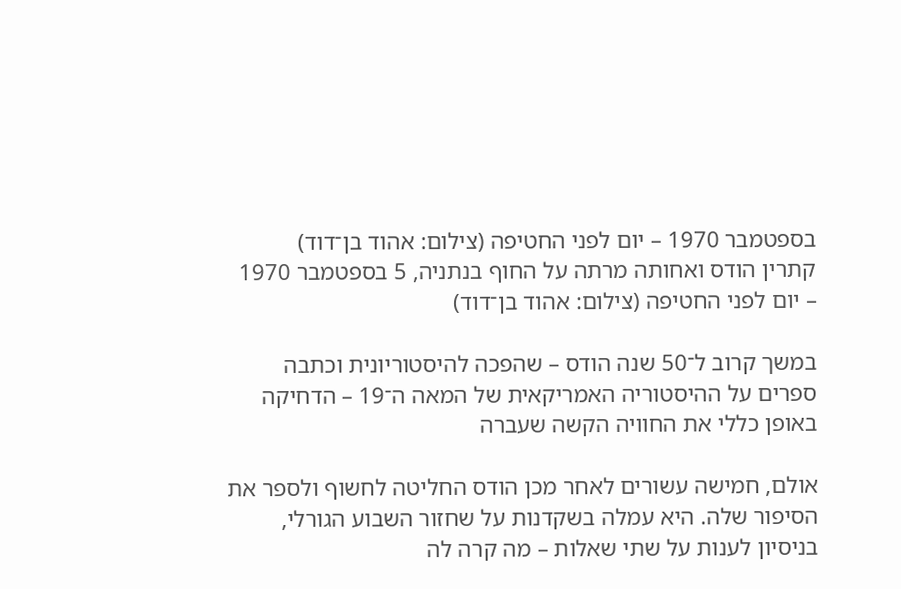בספטמבר 1970 – יום לפני החטיפה (צילום: אהוד בן־דוד)
קתרין הודס ואחותה מרתה על החוף בנתניה, 5 בספטמבר 1970 – יום לפני החטיפה (צילום: אהוד בן־דוד)

במשך קרוב ל־50 שנה הודס – שהפכה להיסטוריונית וכתבה ספרים על ההיסטוריה האמריקאית של המאה ה־19 – הדחיקה באופן כללי את החוויה הקשה שעברה

אולם, חמישה עשורים לאחר מכן הודס החליטה לחשוף ולספר את הסיפור שלה. היא עמלה בשקדנות על שחזור השבוע הגורלי, בניסיון לענות על שתי שאלות – מה קרה לה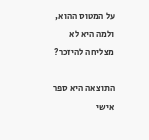על המטוס ההוא, ולמה היא לא מצליחה להיזכר?

התוצאה היא ספר אישי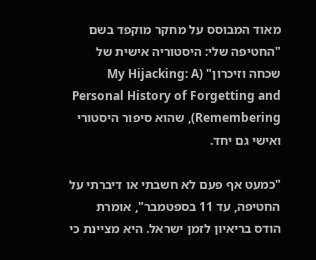מאוד המבוסס על מחקר מוקפד בשם "החטיפה שלי: היסטוריה אישית של שכחה וזיכרון" (My Hijacking: A Personal History of Forgetting and Remembering), שהוא סיפור היסטורי ואישי גם יחד.

"כמעט אף פעם לא חשבתי או דיברתי על החטיפה, עד 11 בספטמבר", אומרת הודס בריאיון לזמן ישראל. היא מציינת כי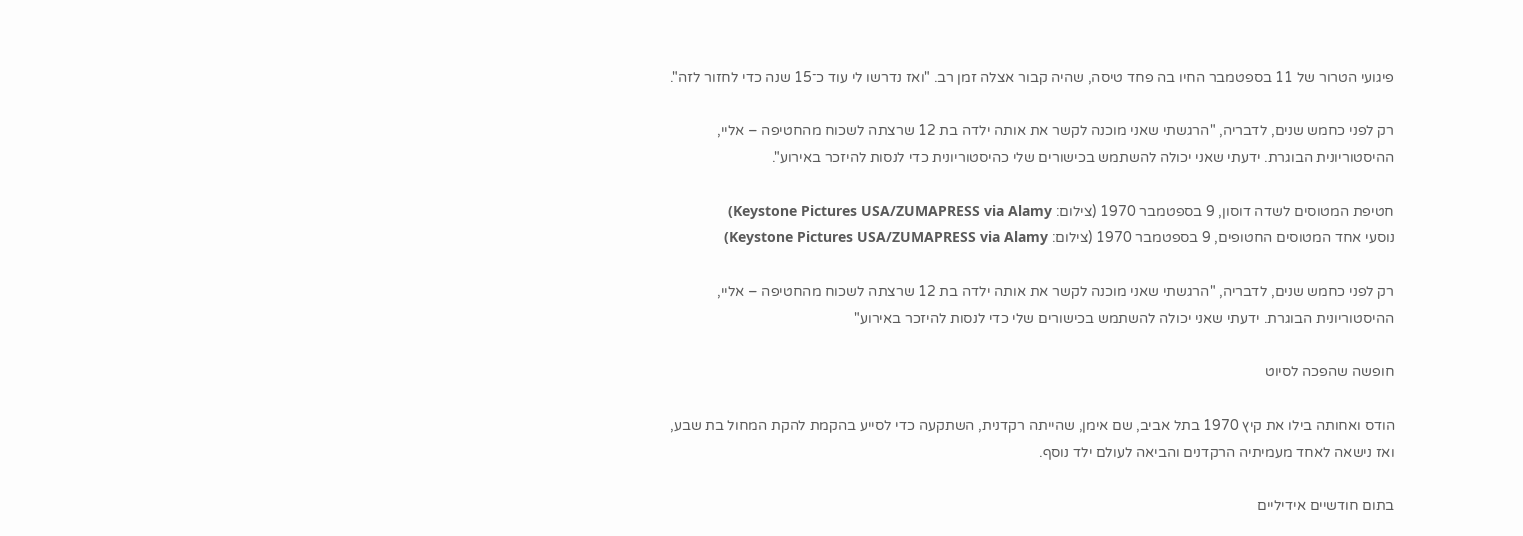פיגועי הטרור של 11 בספטמבר החיו בה פחד טיסה, שהיה קבור אצלה זמן רב. "ואז נדרשו לי עוד כ־15 שנה כדי לחזור לזה".

רק לפני כחמש שנים, לדבריה, "הרגשתי שאני מוכנה לקשר את אותה ילדה בת 12 שרצתה לשכוח מהחטיפה – אליי, ההיסטוריונית הבוגרת. ידעתי שאני יכולה להשתמש בכישורים שלי כהיסטוריונית כדי לנסות להיזכר באירוע".

חטיפת המטוסים לשדה דוסון, 9 בספטמבר 1970 (צילום: Keystone Pictures USA/ZUMAPRESS via Alamy)
נוסעי אחד המטוסים החטופים, 9 בספטמבר 1970 (צילום: Keystone Pictures USA/ZUMAPRESS via Alamy)

רק לפני כחמש שנים, לדבריה, "הרגשתי שאני מוכנה לקשר את אותה ילדה בת 12 שרצתה לשכוח מהחטיפה – אליי, ההיסטוריונית הבוגרת. ידעתי שאני יכולה להשתמש בכישורים שלי כדי לנסות להיזכר באירוע"

חופשה שהפכה לסיוט

הודס ואחותה בילו את קיץ 1970 בתל אביב, שם אימן, שהייתה רקדנית, השתקעה כדי לסייע בהקמת להקת המחול בת שבע, ואז נישאה לאחד מעמיתיה הרקדנים והביאה לעולם ילד נוסף.

בתום חודשיים אידיליים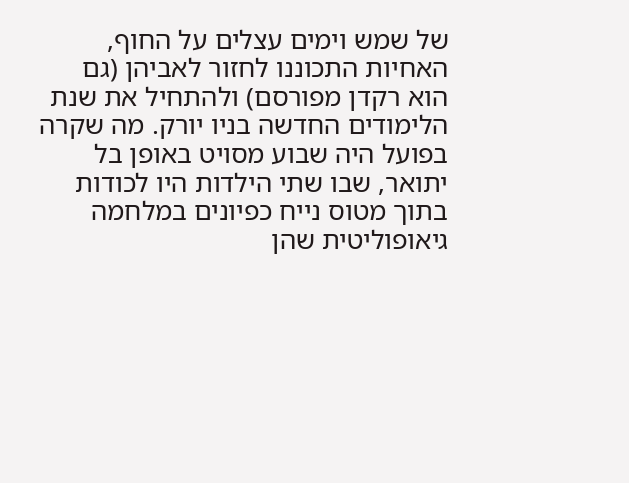של שמש וימים עצלים על החוף, האחיות התכוננו לחזור לאביהן (גם הוא רקדן מפורסם) ולהתחיל את שנת הלימודים החדשה בניו יורק. מה שקרה בפועל היה שבוע מסויט באופן בל יתואר, שבו שתי הילדות היו לכודות בתוך מטוס נייח כפיונים במלחמה גיאופוליטית שהן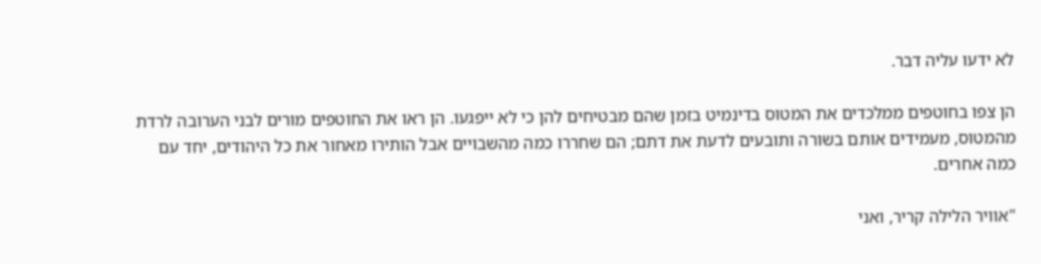לא ידעו עליה דבר.

הן צפו בחוטפים ממלכדים את המטוס בדינמיט בזמן שהם מבטיחים להן כי לא ייפגעו. הן ראו את החוטפים מורים לבני הערובה לרדת מהמטוס, מעמידים אותם בשורה ותובעים לדעת את דתם; הם שחררו כמה מהשבויים אבל הותירו מאחור את כל היהודים, יחד עם כמה אחרים.

"אוויר הלילה קריר, ואני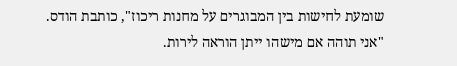שומעת לחישות בין המבוגרים על מחנות ריכוז", כותבת הודס. "אני תוהה אם מישהו ייתן הוראה לירות.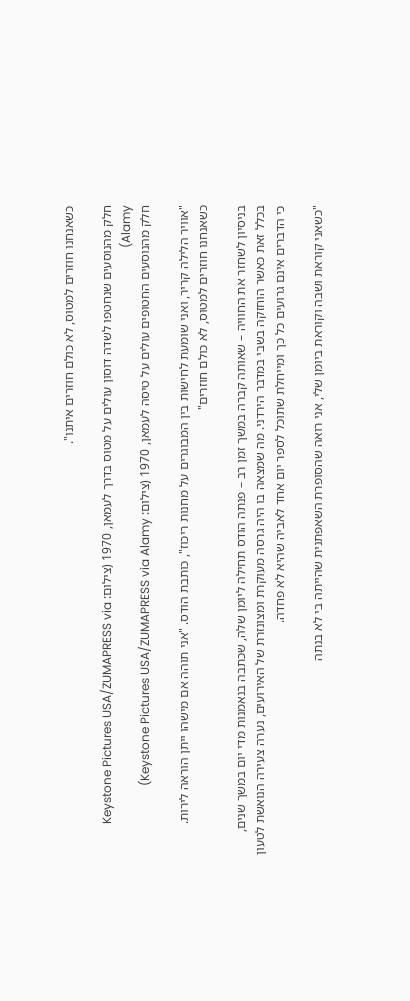כשאנחנו חוזרים למטוס, לא כולם חוזרים איתנו".

חלק מהנוסעים שנחטפו לשדה דוסון עולים על מטוס בדרך לעמאן, 1970 (צילום: Keystone Pictures USA/ZUMAPRESS via Alamy)
חלק מהנוסעים החטופים עולים על טיסה לעמאן, 1970 (צילום: Keystone Pictures USA/ZUMAPRESS via Alamy)

"אוויר הלילה קריר, ואני שומעת לחישות בין המבוגרים על מחנות ריכוז", כותבת הודס. "אני תוהה אם מישהו ייתן הוראה לירות. כשאנחנו חוזרים למטוס, לא כולם חוזרים"

בניסיון לשחזר את החוויה – שאותה קברה במשך זמן רב – פנתה הודס תחילה ליומן שלה, שכתבה בנאמנות מדי יום במשך שנים, בכלל זאת כאשר הוחזקה בשבי במדבר הירדני. מה שמצאה בו היה גרסה מעוקרת ומצונזרת של האירועים, נערה צעירה הנואשת לטעון כי הדברים אינם גרועים כל כך ומייחלת שתוכל לספר יום אחד לאביה שהיא לא פחדה.

"כשאני קוראת ושבה וקוראת ביומן שלי, אני רואה שהסופרת השאפתנית שהייתה בי לא בנתה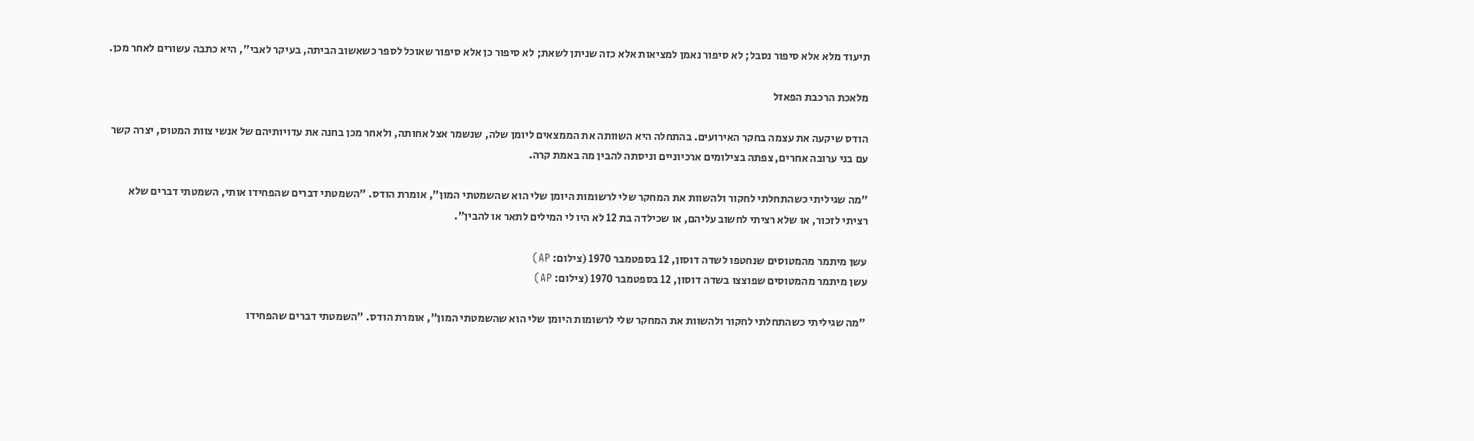תיעוד מלא אלא סיפור נסבל; לא סיפור נאמן למציאות אלא כזה שניתן לשאת; לא סיפור כן אלא סיפור שאוכל לספר כשאשוב הביתה, בעיקר לאבי", היא כתבה עשורים לאחר מכן.

מלאכת הרכבת הפאזל

הודס שיקעה את עצמה בחקר האירועים. בהתחלה היא השוותה את הממצאים ליומן שלה, שנשמר אצל אחותה, ולאחר מכן בחנה את עדויותיהם של אנשי צוות המטוס, יצרה קשר עם בני ערובה אחרים, צפתה בצילומים ארכיוניים וניסתה להבין מה באמת קרה.

"מה שגיליתי כשהתחלתי לחקור ולהשוות את המחקר שלי לרשומות היומן שלי הוא שהשמטתי המון", אומרת הודס. "השמטתי דברים שהפחידו אותי, השמטתי דברים שלא רציתי לזכור, או שלא רציתי לחשוב עליהם, או שכילדה בת 12 לא היו לי המילים לתאר או להבין".

עשן מיתמר מהמטוסים שנחטפו לשדה דוסון, 12 בספטמבר 1970 (צילום: AP)
עשן מיתמר מהמטוסים שפוצצו בשדה דוסון, 12 בספטמבר 1970 (צילום: AP)

"מה שגיליתי כשהתחלתי לחקור ולהשוות את המחקר שלי לרשומות היומן שלי הוא שהשמטתי המון", אומרת הודס. "השמטתי דברים שהפחידו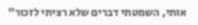אותי, השמטתי דברים שלא רציתי לזכור"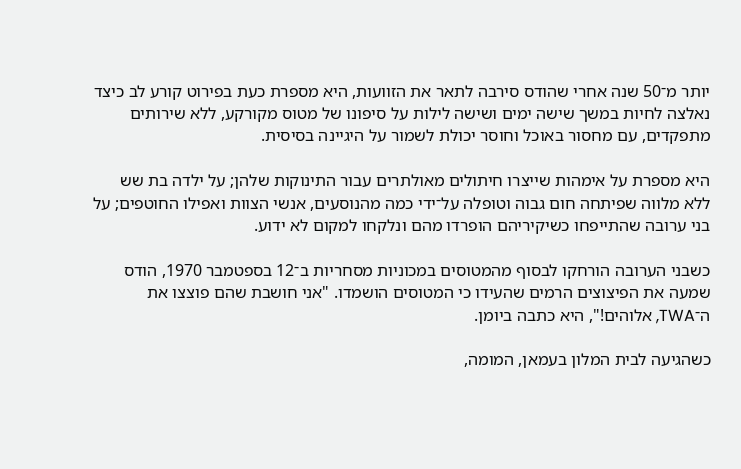יותר מ־50 שנה אחרי שהודס סירבה לתאר את הזוועות, היא מספרת כעת בפירוט קורע לב כיצד נאלצה לחיות במשך שישה ימים ושישה לילות על סיפונו של מטוס מקורקע, ללא שירותים מתפקדים, עם מחסור באוכל וחוסר יכולת לשמור על היגיינה בסיסית.

היא מספרת על אימהות שייצרו חיתולים מאולתרים עבור התינוקות שלהן; על ילדה בת שש ללא מלווה שפיתחה חום גבוה וטופלה על־ידי כמה מהנוסעים, אנשי הצוות ואפילו החוטפים; על בני ערובה שהתייפחו כשיקיריהם הופרדו מהם ונלקחו למקום לא ידוע.

כשבני הערובה הורחקו לבסוף מהמטוסים במכוניות מסחריות ב־12 בספטמבר 1970, הודס שמעה את הפיצוצים הרמים שהעידו כי המטוסים הושמדו. "אני חושבת שהם פוצצו את ה־TWA, אלוהים!", היא כתבה ביומן.

כשהגיעה לבית המלון בעמאן, המומה,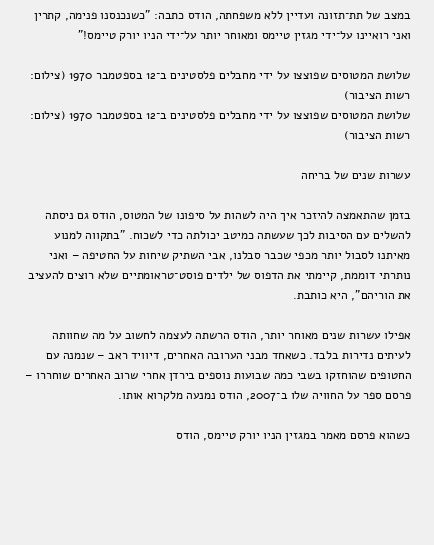במצב של תת־תזונה ועדיין ללא משפחתה, הודס כתבה: "כשנכנסנו פנימה, קתרין ואני רואיינו על־ידי מגזין טיימס ומאוחר יותר על־ידי הניו יורק טיימס!"

שלושת המטוסים שפוצצו על ידי מחבלים פלסטינים ב־12 בספטמבר 1970 (צילום: רשות הציבור)
שלושת המטוסים שפוצצו על ידי מחבלים פלסטינים ב־12 בספטמבר 1970 (צילום: רשות הציבור)

עשרות שנים של בריחה

בזמן שהתאמצה להיזכר איך היה לשהות על סיפונו של המטוס, הודס גם ניסתה להשלים עם הסיבות לכך שעשתה כמיטב יכולתה כדי לשכוח. "בתקווה למנוע מאיתנו לסבול יותר מכפי שכבר סבלנו, אבי השתיק שיחות על החטיפה – ואני נותרתי דוממת, קיימתי את הדפוס של ילדים פוסט־טראומתיים שלא רוצים להעציב את הוריהם", היא כותבת.

אפילו עשרות שנים מאוחר יותר, הודס הרשתה לעצמה לחשוב על מה שחוותה לעיתים נדירות בלבד. כשאחד מבני הערובה האחרים, דיוויד ראב – שנמנה עם החטופים שהוחזקו בשבי כמה שבועות נוספים בירדן אחרי שרוב האחרים שוחררו – פרסם ספר על החוויה שלו ב־2007, הודס נמנעה מלקרוא אותו.

כשהוא פרסם מאמר במגזין הניו יורק טיימס, הודס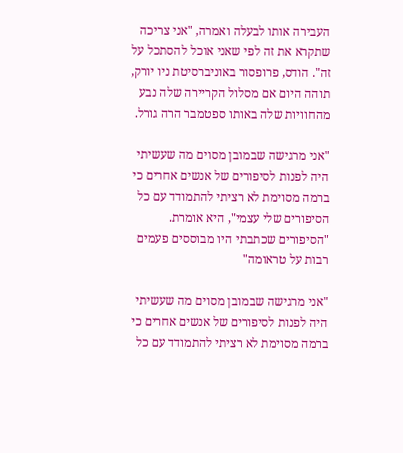העבירה אותו לבעלה ואמרה, "אני צריכה שתקרא את זה לפי שאני אוכל להסתכל על זה". הודס, פרופסור באוניברסיטת ניו יורק, תוהה היום אם מסלול הקריירה שלה נבע מהחוויות שלה באותו ספטמבר הרה גורל.

"אני מרגישה שבמובן מסוים מה שעשיתי היה לפנות לסיפורים של אנשים אחרים כי ברמה מסוימת לא רציתי להתמודד עם כל הסיפורים שלי עצמי", היא אומרת. "הסיפורים שכתבתי היו מבוססים פעמים רבות על טראומה"

"אני מרגישה שבמובן מסוים מה שעשיתי היה לפנות לסיפורים של אנשים אחרים כי ברמה מסוימת לא רציתי להתמודד עם כל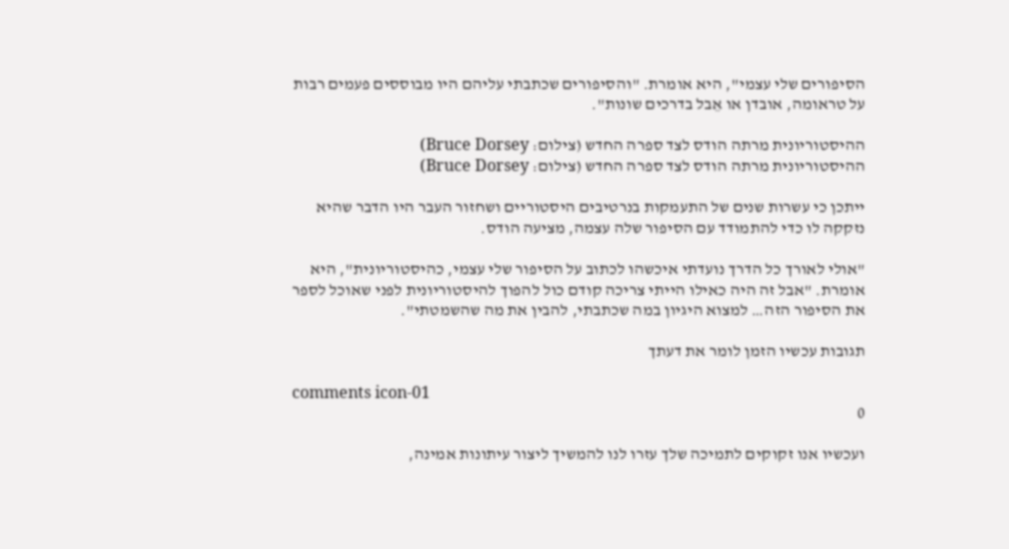הסיפורים שלי עצמי", היא אומרת. "והסיפורים שכתבתי עליהם היו מבוססים פעמים רבות על טראומה, אובדן או אֵבל בדרכים שונות".

ההיסטוריונית מרתה הודס לצד ספרה החדש (צילום: Bruce Dorsey)
ההיסטוריונית מרתה הודס לצד ספרה החדש (צילום: Bruce Dorsey)

ייתכן כי עשרות שנים של התעמקות בנרטיבים היסטוריים ושחזור העבר היו הדבר שהיא נזקקה לו כדי להתמודד עם הסיפור שלה עצמה, מציעה הודס.

"אולי לאורך כל הדרך נועדתי איכשהו לכתוב על הסיפור שלי עצמי, כהיסטוריונית", היא אומרת. "אבל זה היה כאילו הייתי צריכה קודם כול להפוך להיסטוריונית לפני שאוכל לספר את הסיפור הזה… למצוא היגיון במה שכתבתי, להבין את מה שהשמטתי".

תגובות עכשיו הזמן לומר את דעתך

comments icon-01
0

ועכשיו אנו זקוקים לתמיכה שלך עזרו לנו להמשיך ליצור עיתונות אמינה,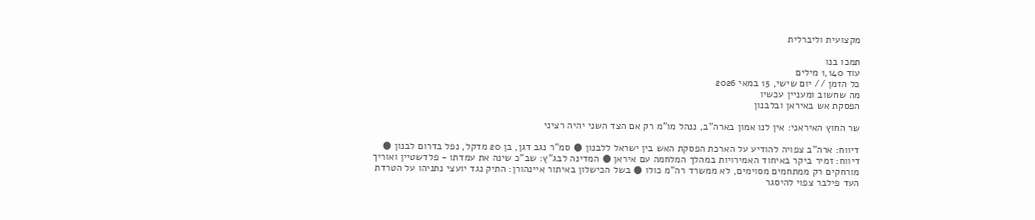מקצועית וליברלית

תמכו בנו
עוד 1,140 מילים
כל הזמן // יום שישי, 15 במאי 2026
מה שחשוב ומעניין עכשיו
הפסקת אש באיראן ובלבנון

שר החוץ האיראני: אין לנו אמון בארה"ב, ננהל מו"מ רק אם הצד השני יהיה רציני

דיווח: ארה"ב צפויה להודיע על הארכת הפסקת האש בין ישראל ללבנון ● סמ"ר נגב דגן, בן 20 מדקל, נפל בדרום לבנון ● דיווח: זמיר ביקר באיחוד האמירויות במהלך המלחמה עם איראן ● המדינה לבג"ץ: שב"כ שינה את עמדתו - פלדשטיין ואוריך מורחקים רק ממתחמים מסוימים, לא ממשרד רה"מ כולו ● בשל הכישלון באיתור איינהורן: התיק נגד יועצי נתניהו על הטרדת העד פילבר צפוי להיסגר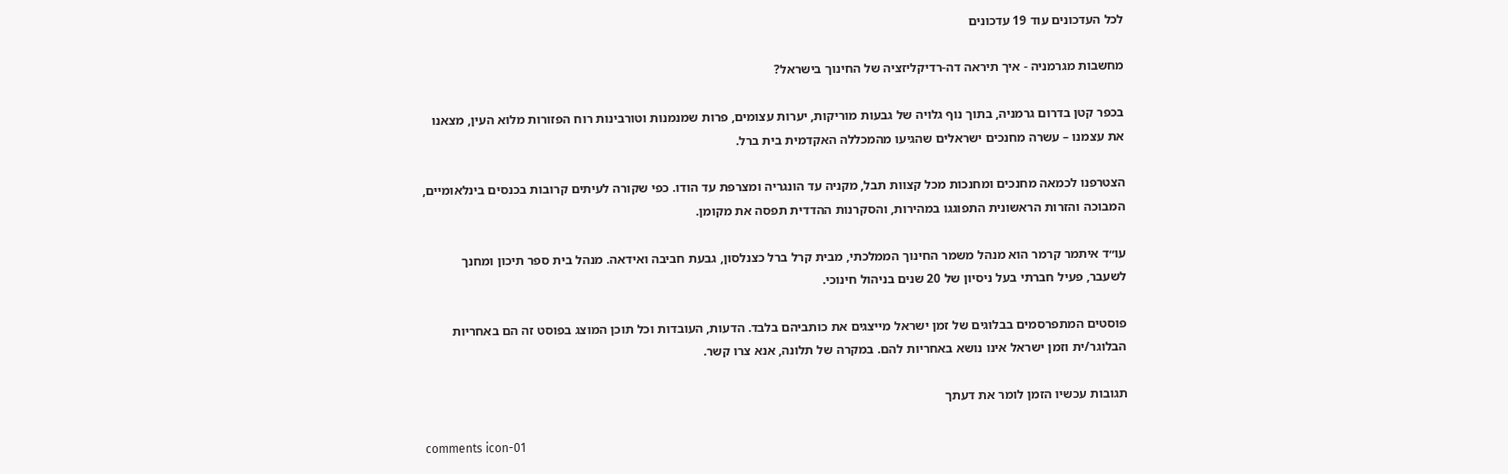לכל העדכונים עוד 19 עדכונים

מחשבות מגרמניה - איך תיראה דה-רדיקליזציה של החינוך בישראל?

בכפר קטן בדרום גרמניה, בתוך נוף גלויה של גבעות מוריקות, יערות עצומים, פרות שמנמנות וטורבינות רוח הפזורות מלוא העין, מצאנו את עצמנו – עשרה מחנכים ישראלים שהגיעו מהמכללה האקדמית בית ברל.

הצטרפנו לכמאה מחנכים ומחנכות מכל קצוות תבל, מקניה עד הונגריה ומצרפת עד הודו. כפי שקורה לעיתים קרובות בכנסים בינלאומיים, המבוכה והזרות הראשונית התפוגגו במהירות, והסקרנות ההדדית תפסה את מקומן.

עו״ד איתמר קרמר הוא מנהל משמר החינוך הממלכתי, מבית קרל ברל כצנלסון, גבעת חביבה ואידאה. מנהל בית ספר תיכון ומחנך לשעבר, פעיל חברתי בעל ניסיון של 20 שנים בניהול חינוכי.

פוסטים המתפרסמים בבלוגים של זמן ישראל מייצגים את כותביהם בלבד. הדעות, העובדות וכל תוכן המוצג בפוסט זה הם באחריות הבלוגר/ית וזמן ישראל אינו נושא באחריות להם. במקרה של תלונה, אנא צרו קשר.

תגובות עכשיו הזמן לומר את דעתך

comments icon-01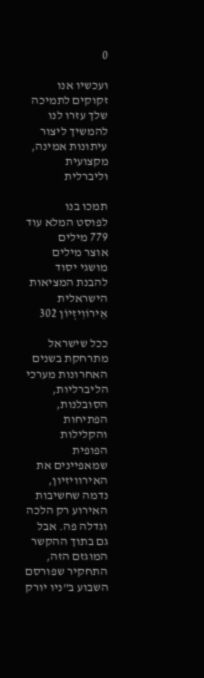0

ועכשיו אנו זקוקים לתמיכה שלך עזרו לנו להמשיך ליצור עיתונות אמינה, מקצועית וליברלית

תמכו בנו
לפוסט המלא עוד 779 מילים
אוצר מילים
מושגי יסוד להבנת המציאות הישראלית
אֵירוֹוִיזְיוֹן 302

ככל שישראל מתרחקת בשנים האחרונות מערכי הליברליות, הסובלנות, הפתיחות והקלילות הפופית שמאפיינים את האירוויזיון, נדמה שחשיבות האירוע רק הלכה וגדלה פה. אבל גם בתוך ההקשר המוגזם הזה, התחקיר שפורסם השבוע ב"ניו יורק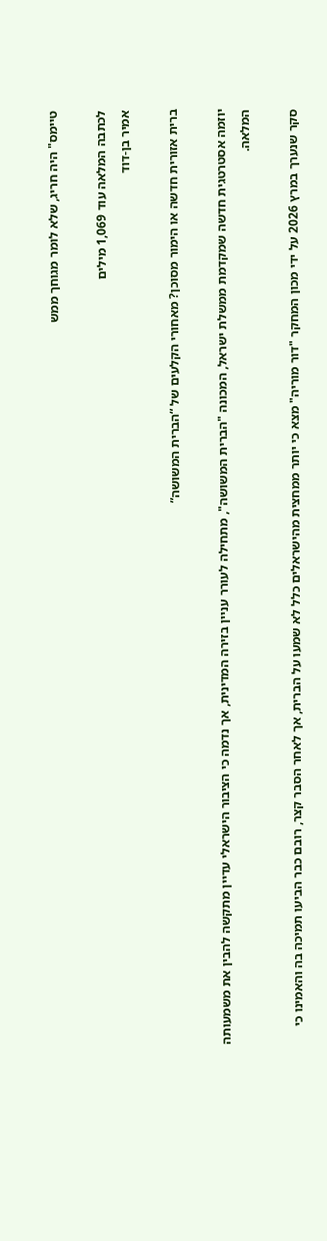טיימס" היה חריג, שלא לומר מגוחך ממש

לכתבה המלאה עוד 1,069 מילים
אמיר בן-דוד

ברית אזורית חדשה או הימור מסוכן? מאחורי הקלעים של “הברית המשושה”

יוזמה אסטרטגית חדשה שמקדמת ממשלת ישראל, המכונה "הברית המשושה", מתחילה לעורר עניין בזירה המדינית, אך נדמה כי הציבור הישראלי עדיין מתקשה להבין את משמעותה המלאה.

סקר שנערך במרץ 2026 על ידי מכון המחקר "דור מוריה" מצא כי יותר ממחצית מהישראלים כלל לא שמעו על הברית, אך לאחר הסבר קצר, רובם כבר הביעו תמיכה בה והאמינו כי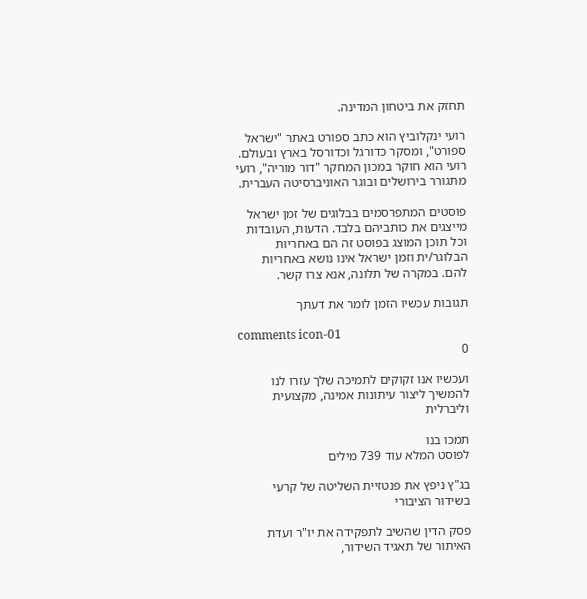תחזק את ביטחון המדינה.

רועי ינקלוביץ הוא כתב ספורט באתר "ישראל ספורט", ומסקר כדורגל וכדורסל בארץ ובעולם. רועי הוא חוקר במכון המחקר "דור מוריה", רועי מתגורר בירושלים ובוגר האוניברסיטה העברית.

פוסטים המתפרסמים בבלוגים של זמן ישראל מייצגים את כותביהם בלבד. הדעות, העובדות וכל תוכן המוצג בפוסט זה הם באחריות הבלוגר/ית וזמן ישראל אינו נושא באחריות להם. במקרה של תלונה, אנא צרו קשר.

תגובות עכשיו הזמן לומר את דעתך

comments icon-01
0

ועכשיו אנו זקוקים לתמיכה שלך עזרו לנו להמשיך ליצור עיתונות אמינה, מקצועית וליברלית

תמכו בנו
לפוסט המלא עוד 739 מילים

בג"ץ ניפץ את פנטזיית השליטה של קרעי בשידור הציבורי

פסק הדין שהשיב לתפקידה את יו"ר ועדת האיתור של תאגיד השידור,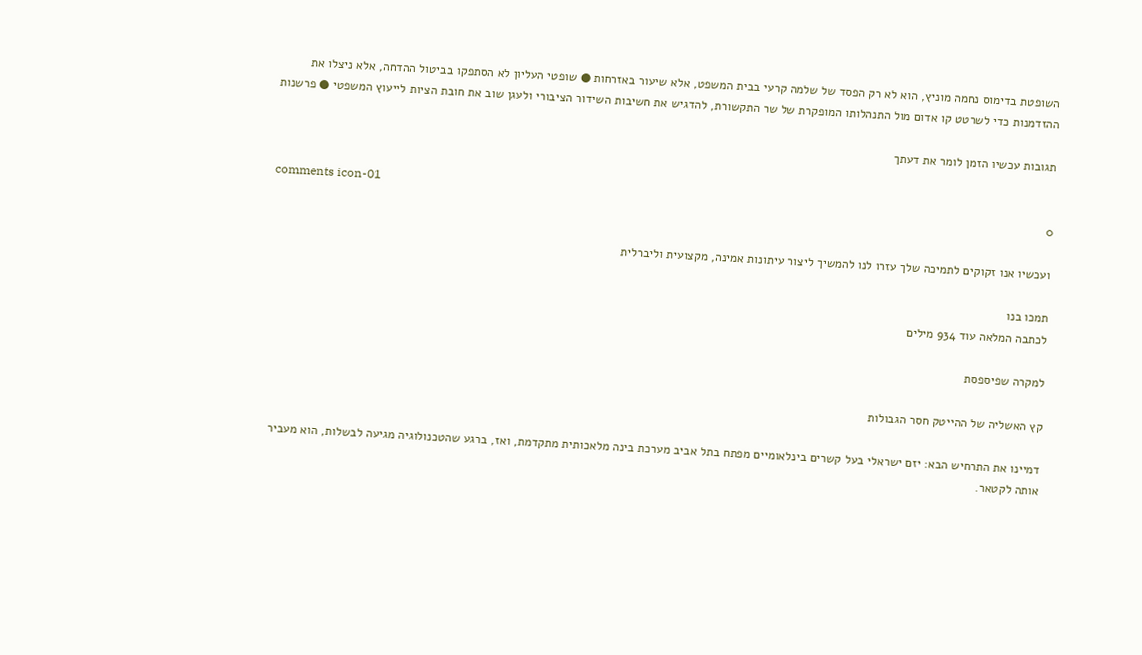השופטת בדימוס נחמה מוניץ, הוא לא רק הפסד של שלמה קרעי בבית המשפט, אלא שיעור באזרחות ● שופטי העליון לא הסתפקו בביטול ההדחה, אלא ניצלו את ההזדמנות כדי לשרטט קו אדום מול התנהלותו המופקרת של שר התקשורת, להדגיש את חשיבות השידור הציבורי ולעגן שוב את חובת הציות לייעוץ המשפטי ● פרשנות

תגובות עכשיו הזמן לומר את דעתך

comments icon-01
0

ועכשיו אנו זקוקים לתמיכה שלך עזרו לנו להמשיך ליצור עיתונות אמינה, מקצועית וליברלית

תמכו בנו
לכתבה המלאה עוד 934 מילים

למקרה שפיספסת

קץ האשליה של ההייטק חסר הגבולות

דמיינו את התרחיש הבא: יזם ישראלי בעל קשרים בינלאומיים מפתח בתל אביב מערכת בינה מלאכותית מתקדמת, ואז, ברגע שהטכנולוגיה מגיעה לבשלות, הוא מעביר אותה לקטאר.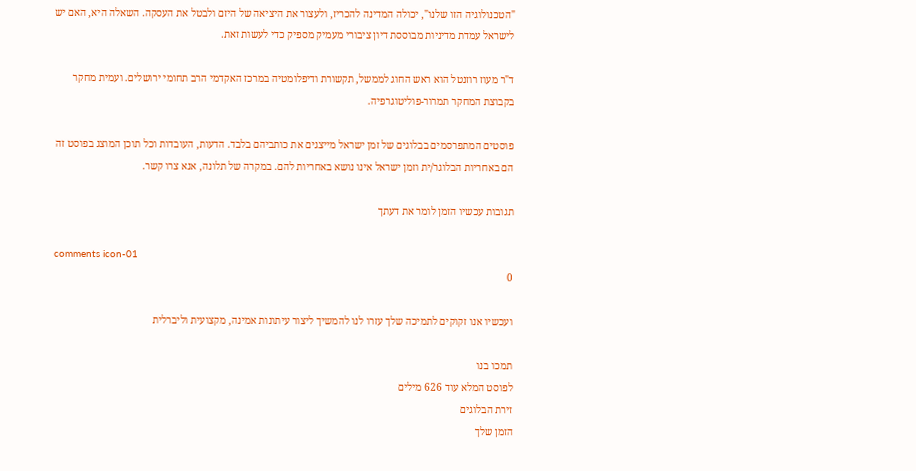"הטכנולוגיה הזו שלנו", יכולה המדינה להכריז, ולעצור את היציאה של היזם ולבטל את העסקה. השאלה היא, האם יש לישראל עמדת מדיניות מבוססת דיון ציבורי מעמיק מספיק כדי לעשות זאת.

ד"ר מעוז רוזנטל הוא ראש החוג לממשל, תקשורת ודיפלומטיה במרכז האקדמי הרב תחומי ירושלים. ועמית מחקר בקבוצת המחקר תמרור-פוליטוגרפיה.

פוסטים המתפרסמים בבלוגים של זמן ישראל מייצגים את כותביהם בלבד. הדעות, העובדות וכל תוכן המוצג בפוסט זה הם באחריות הבלוגר/ית וזמן ישראל אינו נושא באחריות להם. במקרה של תלונה, אנא צרו קשר.

תגובות עכשיו הזמן לומר את דעתך

comments icon-01
0

ועכשיו אנו זקוקים לתמיכה שלך עזרו לנו להמשיך ליצור עיתונות אמינה, מקצועית וליברלית

תמכו בנו
לפוסט המלא עוד 626 מילים
זירת הבלוגים
הזמן שלך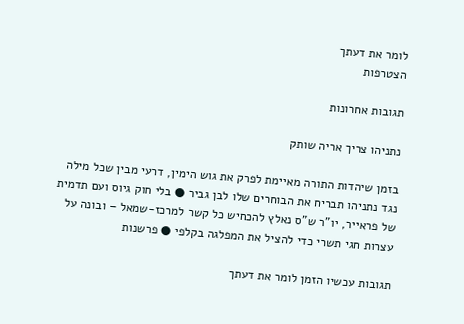לומר את דעתך
הצטרפות

תגובות אחרונות

נתניהו צריך אריה שותק

בזמן שיהדות התורה מאיימת לפרק את גוש הימין, דרעי מבין שכל מילה נגד נתניהו תבריח את הבוחרים שלו לבן גביר ● בלי חוק גיוס ועם תדמית של פראייר, יו"ר ש"ס נאלץ להכחיש כל קשר למרכז-שמאל – ובונה על עצרות חגי תשרי כדי להציל את המפלגה בקלפי ● פרשנות

תגובות עכשיו הזמן לומר את דעתך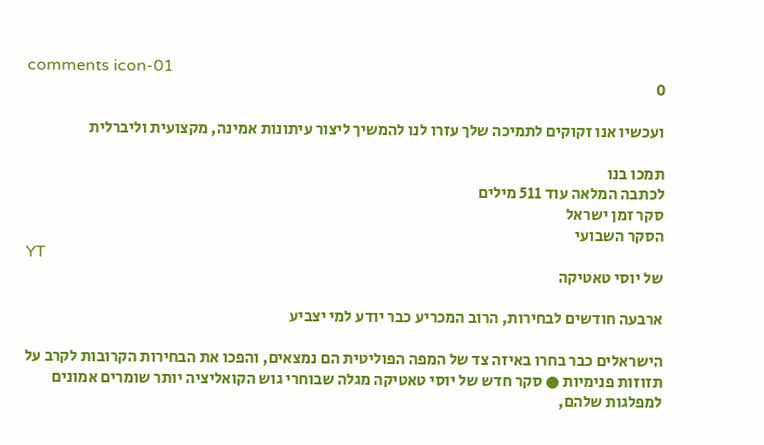comments icon-01
0

ועכשיו אנו זקוקים לתמיכה שלך עזרו לנו להמשיך ליצור עיתונות אמינה, מקצועית וליברלית

תמכו בנו
לכתבה המלאה עוד 511 מילים
סקר זמן ישראל
הסקר השבועי
YT
של יוסי טאטיקה

ארבעה חודשים לבחירות, הרוב המכריע כבר יודע למי יצביע

הישראלים כבר בחרו באיזה צד של המפה הפוליטית הם נמצאים, והפכו את הבחירות הקרובות לקרב על תזוזות פנימיות ● סקר חדש של יוסי טאטיקה מגלה שבוחרי גוש הקואליציה יותר שומרים אמונים למפלגות שלהם,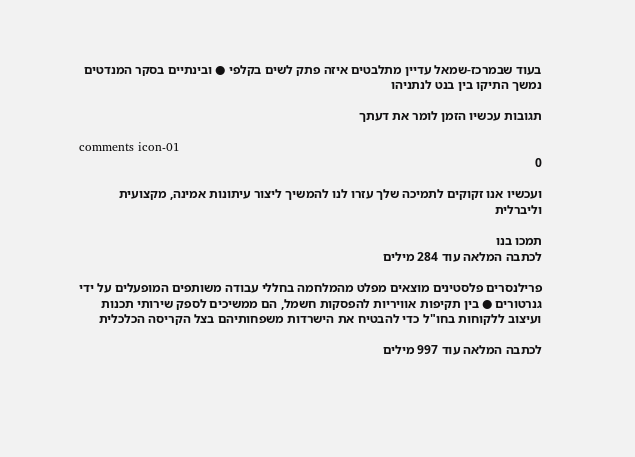בעוד שבמרכז-שמאל עדיין מתלבטים איזה פתק לשים בקלפי ● ובינתיים בסקר המנדטים נמשך התיקו בין בנט לנתניהו

תגובות עכשיו הזמן לומר את דעתך

comments icon-01
0

ועכשיו אנו זקוקים לתמיכה שלך עזרו לנו להמשיך ליצור עיתונות אמינה, מקצועית וליברלית

תמכו בנו
לכתבה המלאה עוד 284 מילים

פרילנסרים פלסטינים מוצאים מפלט מהמלחמה בחללי עבודה משותפים המופעלים על ידי גנרטורים ● בין תקיפות אוויריות להפסקות חשמל, הם ממשיכים לספק שירותי תכנות ועיצוב ללקוחות בחו"ל כדי להבטיח את הישרדות משפחותיהם בצל הקריסה הכלכלית

לכתבה המלאה עוד 997 מילים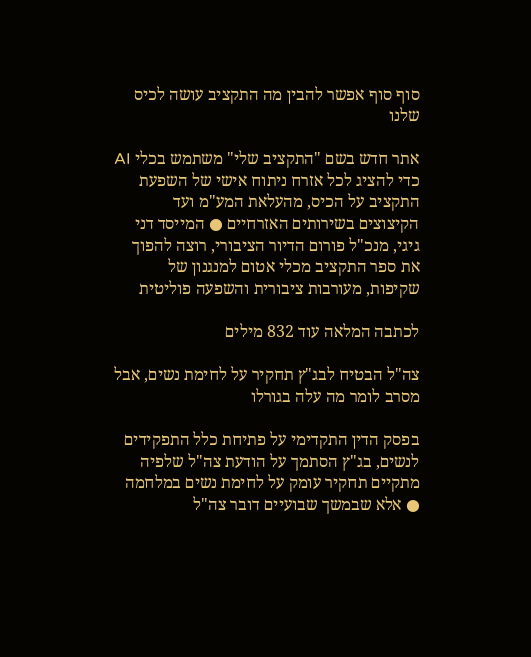סוף סוף אפשר להבין מה התקציב עושה לכיס שלנו

אתר חדש בשם "התקציב שלי" משתמש בכלי AI כדי להציג לכל אזרח ניתוח אישי של השפעת התקציב על הכיס, מהעלאת המע"מ ועד הקיצוצים בשירותים האזרחיים ● המייסד דני גיגי, מנכ"ל פורום הדיור הציבורי, רוצה להפוך את ספר התקציב מכלי אטום למנגנון של שקיפות, מעורבות ציבורית והשפעה פוליטית

לכתבה המלאה עוד 832 מילים

צה"ל הבטיח לבג"ץ תחקיר על לחימת נשים, אבל מסרב לומר מה עלה בגורלו

בפסק הדין התקדימי על פתיחת כלל התפקידים לנשים, בג"ץ הסתמך על הודעת צה"ל שלפיה מתקיים תחקיר עומק על לחימת נשים במלחמה ● אלא שבמשך שבועיים דובר צה"ל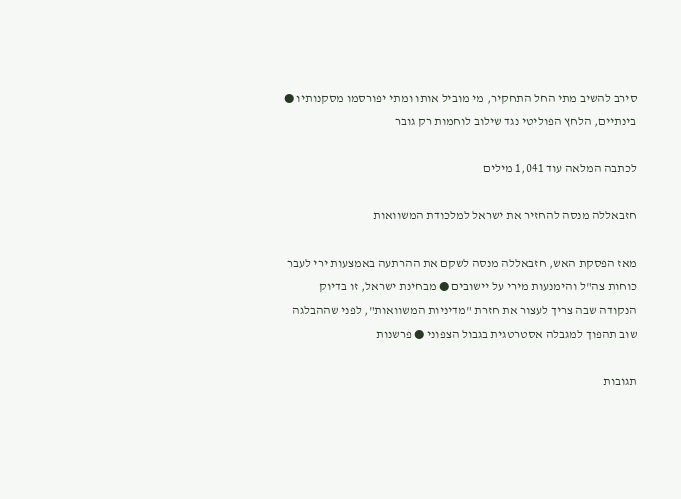סירב להשיב מתי החל התחקיר, מי מוביל אותו ומתי יפורסמו מסקנותיו ● בינתיים, הלחץ הפוליטי נגד שילוב לוחמות רק גובר

לכתבה המלאה עוד 1,041 מילים

חזבאללה מנסה להחזיר את ישראל למלכודת המשוואות

מאז הפסקת האש, חזבאללה מנסה לשקם את ההרתעה באמצעות ירי לעבר כוחות צה"ל והימנעות מירי על יישובים ● מבחינת ישראל, זו בדיוק הנקודה שבה צריך לעצור את חזרת "מדיניות המשוואות", לפני שההבלגה שוב תהפוך למגבלה אסטרטגית בגבול הצפוני ● פרשנות

תגובות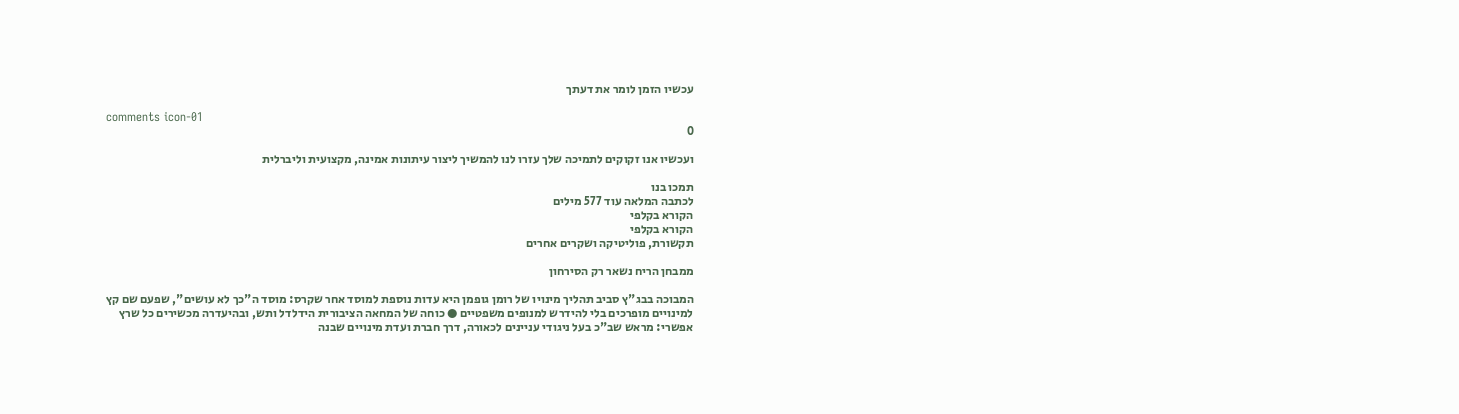עכשיו הזמן לומר את דעתך

comments icon-01
0

ועכשיו אנו זקוקים לתמיכה שלך עזרו לנו להמשיך ליצור עיתונות אמינה, מקצועית וליברלית

תמכו בנו
לכתבה המלאה עוד 577 מילים
הקורא בקלפי
הקורא בקלפי
תקשורת, פוליטיקה ושקרים אחרים

ממבחן הריח נשאר רק הסירחון

המבוכה בבג"ץ סביב תהליך מינויו של רומן גופמן היא עדות נוספת למוסד אחר שקרס: מוסד ה"כך לא עושים", שפעם שם קץ למינויים מופרכים בלי להידרש למנופים משפטיים ● כוחה של המחאה הציבורית הידלדל ותש, ובהיעדרה מכשירים כל שרץ אפשרי: מראש שב"כ בעל ניגודי עניינים לכאורה, דרך חברת ועדת מינויים שבנה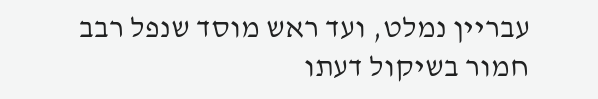עבריין נמלט, ועד ראש מוסד שנפל רבב חמור בשיקול דעתו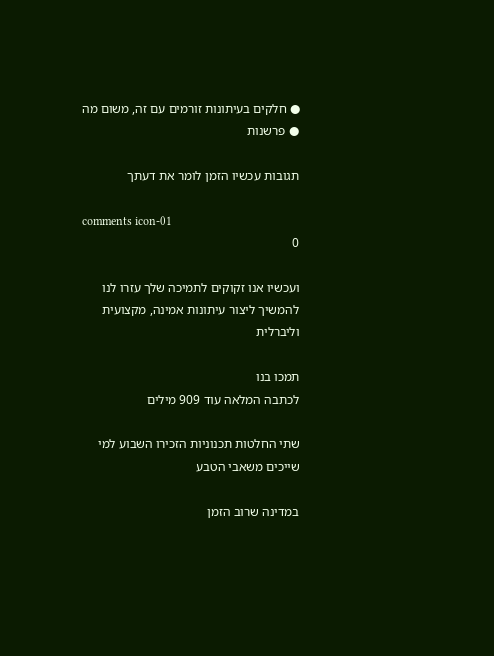● חלקים בעיתונות זורמים עם זה, משום מה ● פרשנות

תגובות עכשיו הזמן לומר את דעתך

comments icon-01
0

ועכשיו אנו זקוקים לתמיכה שלך עזרו לנו להמשיך ליצור עיתונות אמינה, מקצועית וליברלית

תמכו בנו
לכתבה המלאה עוד 909 מילים

שתי החלטות תכנוניות הזכירו השבוע למי שייכים משאבי הטבע

במדינה שרוב הזמן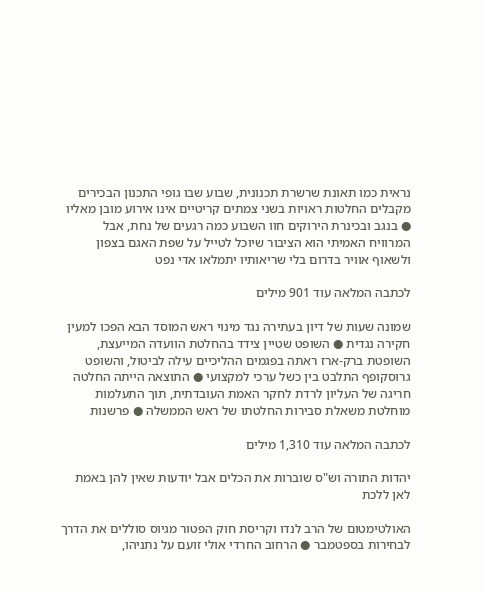נראית כמו תאונת שרשרת תכנונית, שבוע שבו גופי התכנון הבכירים מקבלים החלטות ראויות בשני צמתים קריטיים אינו אירוע מובן מאליו ● בנגב ובכינרת הירוקים חוו השבוע כמה רגעים של נחת, אבל המרוויח האמיתי הוא הציבור שיוכל לטייל על שפת האגם בצפון ולשאוף אוויר בדרום בלי שריאותיו יתמלאו אדי נפט

לכתבה המלאה עוד 901 מילים

שמונה שעות של דיון בעתירה נגד מינוי ראש המוסד הבא הפכו למעין חקירה נגדית ● השופט שטיין צידד בהחלטת הוועדה המייעצת, השופטת ברק-ארז ראתה בפגמים ההליכיים עילה לביטול, והשופט גרוסקופף התלבט בין כשל ערכי למקצועי ● התוצאה הייתה החלטה חריגה של העליון לרדת לחקר האמת העובדתית, תוך התעלמות מוחלטת משאלת סבירות החלטתו של ראש הממשלה ● פרשנות

לכתבה המלאה עוד 1,310 מילים

יהדות התורה וש"ס שוברות את הכלים אבל יודעות שאין להן באמת לאן ללכת

האולטימטום של הרב לנדו וקריסת חוק הפטור מגיוס סוללים את הדרך לבחירות בספטמבר ● הרחוב החרדי אולי זועם על נתניהו,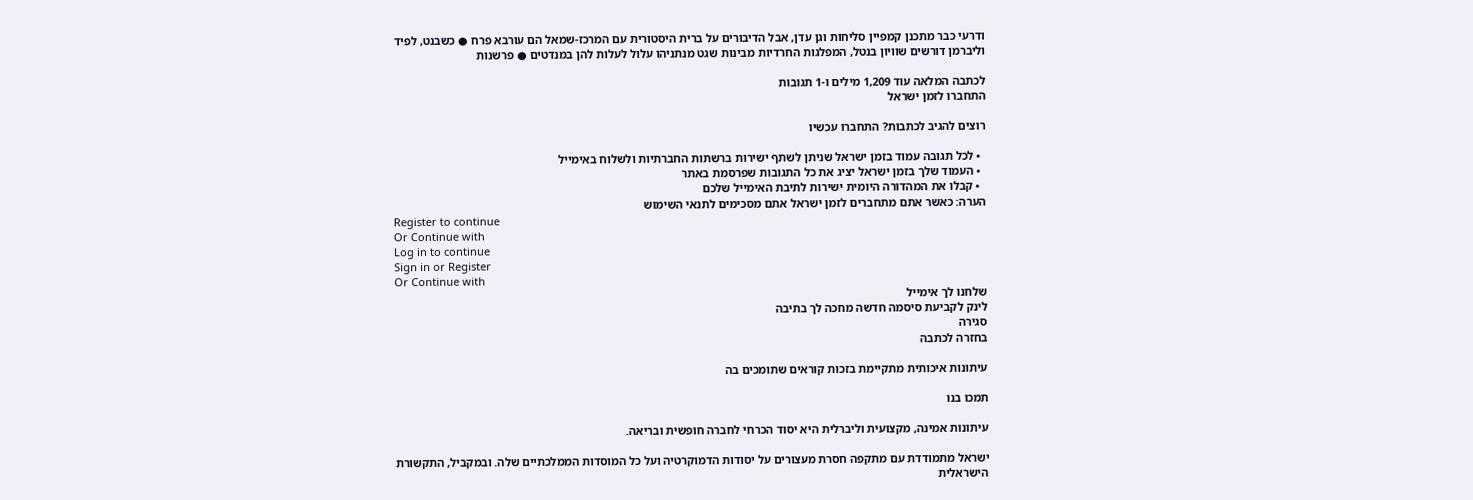ודרעי כבר מתכנן קמפיין סליחות וגן עדן, אבל הדיבורים על ברית היסטורית עם המרכז-שמאל הם עורבא פרח ● כשבנט, לפיד וליברמן דורשים שוויון בנטל, המפלגות החרדיות מבינות שגט מנתניהו עלול לעלות להן במנדטים ● פרשנות

לכתבה המלאה עוד 1,209 מילים ו-1 תגובות
התחברו לזמן ישראל

רוצים להגיב לכתבות? התחברו עכשיו

  • לכל תגובה עמוד בזמן ישראל שניתן לשתף ישירות ברשתות החברתיות ולשלוח באימייל
  • העמוד שלך בזמן ישראל יציג את כל התגובות שפרסמת באתר
  • קבלו את המהדורה היומית ישירות לתיבת האימייל שלכם
הערה: כאשר אתם מתחברים לזמן ישראל אתם מסכימים לתנאי השימוש
Register to continue
Or Continue with
Log in to continue
Sign in or Register
Or Continue with
שלחנו לך אימייל
לינק לקביעת סיסמה חדשה מחכה לך בתיבה
סגירה
בחזרה לכתבה

עיתונות איכותית מתקיימת בזכות קוראים שתומכים בה

תמכו בנו

עיתונות אמינה, מקצועית וליברלית היא יסוד הכרחי לחברה חופשית ובריאה.

ישראל מתמודדת עם מתקפה חסרת מעצורים על יסודות הדמוקרטיה ועל כל המוסדות הממלכתיים שלה. ובמקביל, התקשורת הישראלית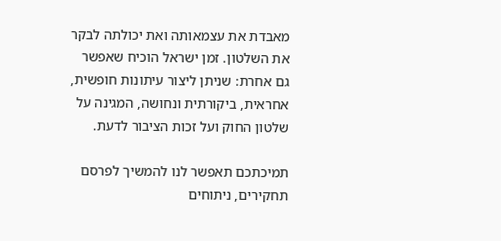מאבדת את עצמאותה ואת יכולתה לבקר את השלטון. זמן ישראל הוכיח שאפשר גם אחרת: שניתן ליצור עיתונות חופשית, אחראית, ביקורתית ונחושה, המגינה על שלטון החוק ועל זכות הציבור לדעת.

תמיכתכם תאפשר לנו להמשיך לפרסם תחקירים, ניתוחים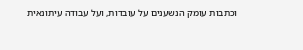וכתבות עומק הנשענים על עובדות, ועל עבודה עיתונאית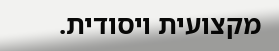מקצועית ויסודית.